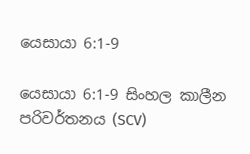යෙසායා 6:1-9

යෙසායා 6:1-9 සිංහල කාලීන පරිවර්තනය (SCV)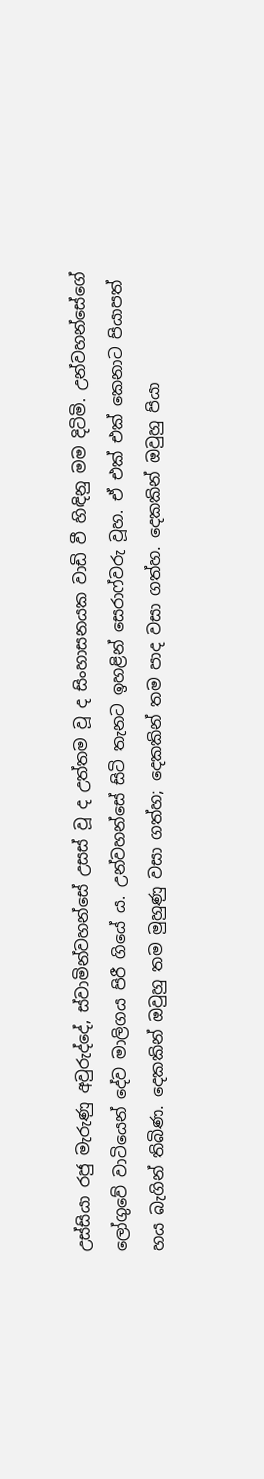උස්සියා රජු මැරුණු අවුරුද්දේ, ස්වාමින්වහන්සේ උසස් වූ ද උත්තම වූ ද සිංහාසනයක වාඩි වී හිඳිනු මම දිටිමි. උන්වහන්සේගේ ලෝගුවේ වාටියෙන් දේව මාලිගය පිරී ගියේ ය. උන්වහන්සේ සිටි තැනට ඉහළින් සෙරාෆ්වරු වූහ. ඒ එක් එක් කෙනාට පියාපත් හය බැගින් තිබිණ. දෙකකින් ඔවුහු තම මුහුණු වසා ගත්හ; දෙකකින් තම පාද වසා ගත්හ. දෙකකින් ඔවුහු පියා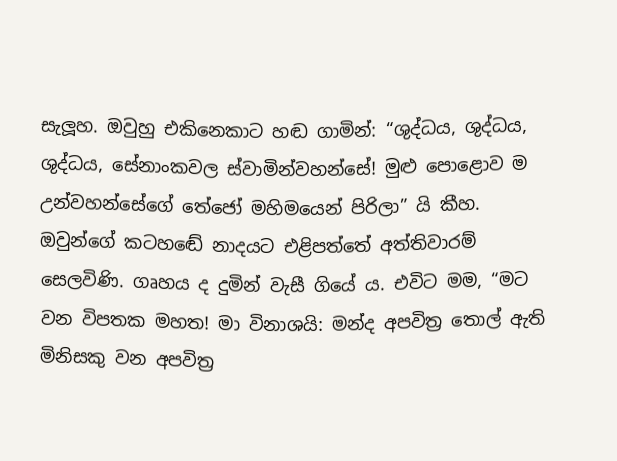සැලූහ. ඔවුහු එකිනෙකාට හඬ ගාමින්: “ශුද්ධය, ශුද්ධය, ශුද්ධය, සේනාංකවල ස්වාමින්වහන්සේ! මුළු පොළොව ම උන්වහන්සේගේ තේජෝ මහිමයෙන් පිරිලා” යි කීහ. ඔවුන්ගේ කටහඬේ නාදයට එළිපත්තේ අත්තිවාරම් සෙලවිණි. ගෘහය ද දුමින් වැසී ගියේ ය. එවිට මම, “මට වන විපතක මහත! මා විනාශයි: මන්ද අපවිත්‍ර තොල් ඇති මිනිසකු වන අපවිත්‍ර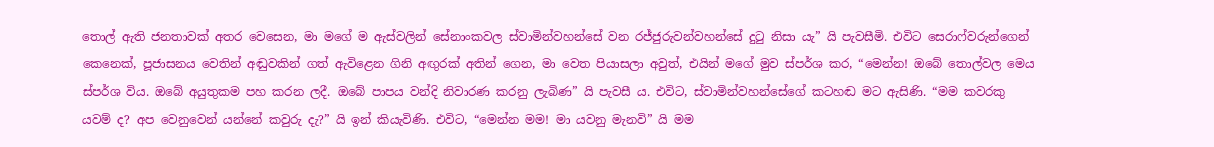තොල් ඇති ජනතාවක් අතර වෙසෙන, මා මගේ ම ඇස්වලින් සේනාංකවල ස්වාමින්වහන්සේ වන රජ්ජුරුවන්වහන්සේ දුටු නිසා යැ” යි පැවසීමි. එවිට සෙරාෆ්වරුන්ගෙන් කෙනෙක්, පූජාසනය වෙතින් අඬුවකින් ගත් ඇවිළෙන ගිනි අඟුරක් අතින් ගෙන, මා වෙත පියාසලා අවුත්, එයින් මගේ මුව ස්පර්ශ කර, “මෙන්න! ඔබේ තොල්වල මෙය ස්පර්ශ විය. ඔබේ අයුතුකම පහ කරන ලදී. ඔබේ පාපය වන්දි නිවාරණ කරනු ලැබිණ” යි පැවසී ය. එවිට, ස්වාමින්වහන්සේගේ කටහඬ මට ඇසිණි. “මම කවරකු යවම් ද? අප වෙනුවෙන් යන්නේ කවුරු දැ?” යි ඉන් කියැවිණි. එවිට, “මෙන්න මම! මා යවනු මැනවි” යි මම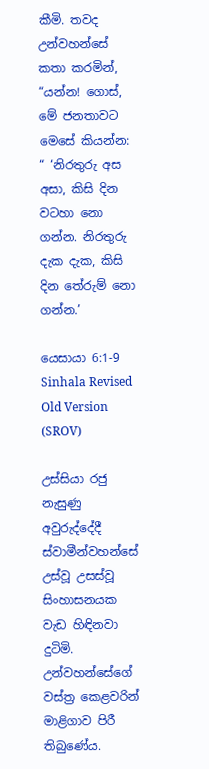කීමි. තවද උන්වහන්සේ කතා කරමින්, “යන්න! ගොස්, මේ ජනතාවට මෙසේ කියන්න: “ ‘නිරතුරු අස අසා, කිසි දින වටහා නො ගන්න. නිරතුරු දැක දැක, කිසි දින තේරුම් නො ගන්න.’

යෙසායා 6:1-9 Sinhala Revised Old Version (SROV)

උස්සියා රජු නැසුණු අවුරුද්දේදී ස්වාමීන්වහන්සේ උස්වූ උසස්වූ සිංහාසනයක වැඩ හිඳිනවා දුටිමි. උන්වහන්සේගේ වස්ත්‍ර කෙළවරින් මාළිගාව පිරී තිබුණේය.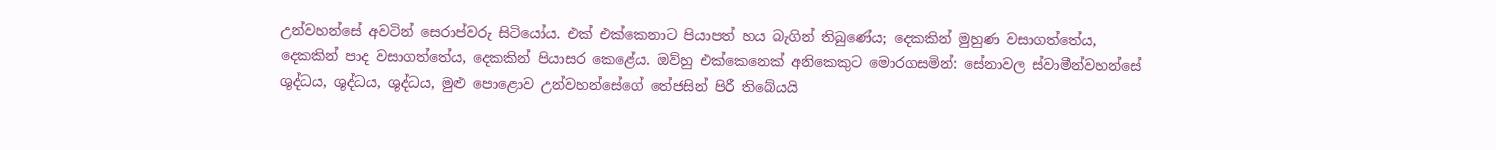උන්වහන්සේ අවටින් සෙරාප්වරු සිටියෝය. එක් එක්කෙනාට පියාපත් හය බැගින් තිබුණේය; දෙකකින් මුහුණ වසාගත්තේය, දෙකකින් පාද වසාගත්තේය, දෙකකින් පියාසර කෙළේය. ඔව්හු එක්කෙනෙක් අනිකෙකුට මොරගසමින්: සේනාවල ස්වාමීන්වහන්සේ ශුද්ධය, ශුද්ධය, ශුද්ධය, මුළු පොළොව උන්වහන්සේගේ තේජසින් පිරී තිබේයයි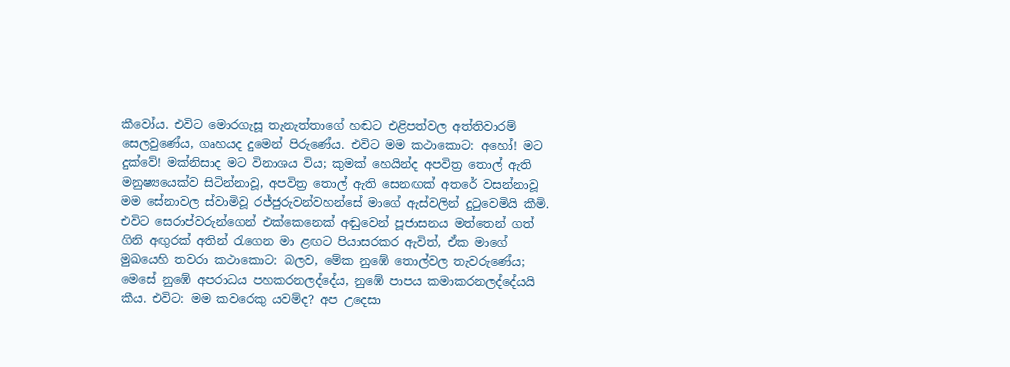කීවෝය. එවිට මොරගැසූ තැනැත්තාගේ හඬට එළිපත්වල අත්තිවාරම් සෙලවුණේය, ගෘහයද දුමෙන් පිරුණේය. එවිට මම කථාකොට: අහෝ! මට දුක්වේ! මක්නිසාද මට විනාශය විය; කුමක් හෙයින්ද අපවිත්‍ර තොල් ඇති මනුෂ්‍යයෙක්ව සිටින්නාවූ, අපවිත්‍ර තොල් ඇති සෙනඟක් අතරේ වසන්නාවූ මම සේනාවල ස්වාමිවූ රජ්ජුරුවන්වහන්සේ මාගේ ඇස්වලින් දුටුවෙමියි කීමි. එවිට සෙරාප්වරුන්ගෙන් එක්කෙනෙක් අඬුවෙන් පූජාසනය මත්තෙන් ගත් ගිනි අඟුරක් අතින් රැගෙන මා ළඟට පියාසරකර ඇවිත්, ඒක මාගේ මුඛයෙහි තවරා කථාකොට: බලව, මේක නුඹේ තොල්වල තැවරුණේය; මෙසේ නුඹේ අපරාධය පහකරනලද්දේය, නුඹේ පාපය කමාකරනලද්දේයයි කීය. එවිට: මම කවරෙකු යවම්ද? අප උදෙසා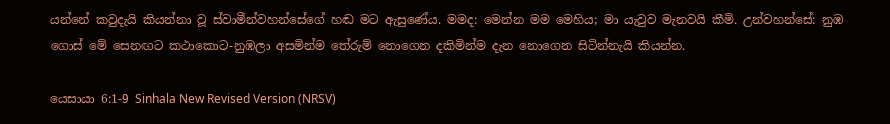යන්නේ කවුදැයි කියන්නා වූ ස්වාමීන්වහන්සේගේ හඬ මට ඇසුණේය. මමද: මෙන්න මම මෙහිය; මා යැවුව මැනවයි කීමි. උන්වහන්සේ: නුඹ ගොස් මේ සෙනඟට කථාකොට-නුඹලා අසමින්ම තේරුම් නොගෙන දකිමින්ම දැන නොගෙන සිටින්නැයි කියන්න.

යෙසායා 6:1-9 Sinhala New Revised Version (NRSV)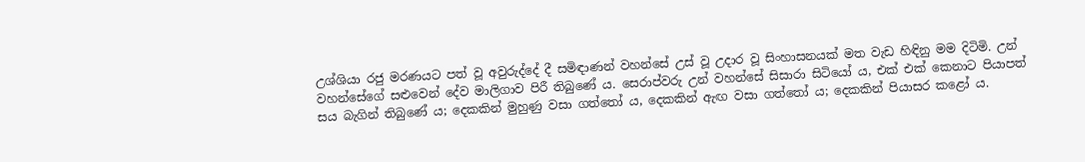උශ්ශියා රජු මරණයට පත් වූ අවුරුද්දේ දී සමිඳාණන් වහන්සේ උස් වූ උදාර වූ සිංහාසනයක් මත වැඩ හිඳිනු මම දිටිමි. උන් වහන්සේගේ සළුවෙන් දේව මාලිගාව පිරී තිබුණේ ය. සෙරාප්වරු උන් වහන්සේ සිසාරා සිටියෝ ය, එක් එක් කෙනාට පියාපත් සය බැගින් තිබුණේ ය; දෙකකින් මුහුණු වසා ගත්තෝ ය, දෙකකින් ඇඟ වසා ගත්තෝ ය; දෙකකින් පියාසර කළෝ ය.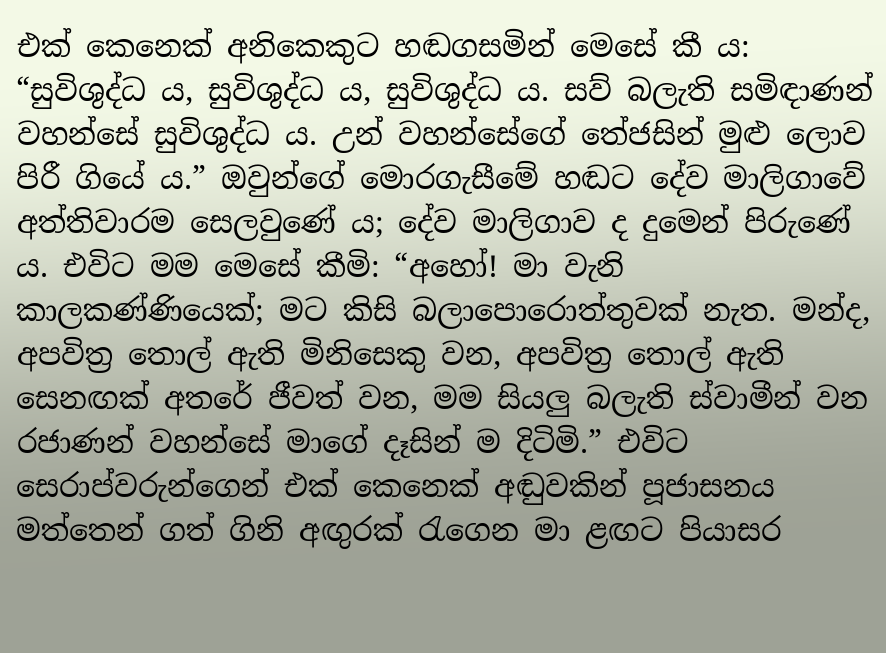එක් කෙනෙක් අනිකෙකුට හඬගසමින් මෙසේ කී ය: “සුවිශුද්ධ ය, සුවිශුද්ධ ය, සුවිශුද්ධ ය. සව් බලැති සමිඳාණන් වහන්සේ සුවිශුද්ධ ය. උන් වහන්සේගේ තේජසින් මුළු ලොව පිරී ගියේ ය.” ඔවුන්ගේ මොරගැසීමේ හඬට දේව මාලිගාවේ අත්තිවාරම සෙලවුණේ ය; දේව මාලිගාව ද දුමෙන් පිරුණේ ය. එවිට මම මෙසේ කීමි: “අහෝ! මා වැනි කාලකණ්ණියෙක්; මට කිසි බලාපොරොත්තුවක් නැත. මන්ද, අපවිත්‍ර තොල් ඇති මිනිසෙකු වන, අපවිත්‍ර තොල් ඇති සෙනඟක් අතරේ ජීවත් වන, මම සියලු බලැති ස්වාමීන් වන රජාණන් වහන්සේ මාගේ දෑසින් ම දිටිමි.” එවිට සෙරාප්වරුන්ගෙන් එක් කෙනෙක් අඬුවකින් පූජාසනය මත්තෙන් ගත් ගිනි අඟුරක් රැගෙන මා ළඟට පියාසර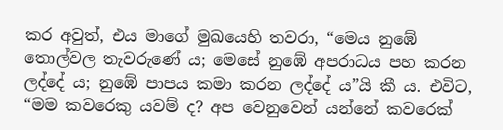කර අවුත්, එය මාගේ මුඛයෙහි තවරා, “මෙය නුඹේ තොල්වල තැවරුණේ ය; මෙසේ නුඹේ අපරාධය පහ කරන ලද්දේ ය; නුඹේ පාපය කමා කරන ලද්දේ ය”යි කී ය. එවිට, “මම කවරෙකු යවම් ද? අප වෙනුවෙන් යන්නේ කවරෙක්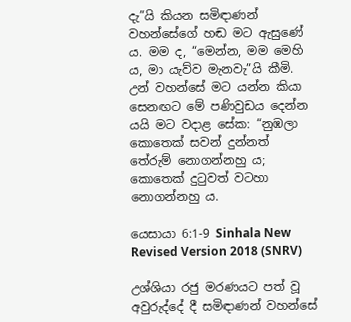දැ”යි කියන සමිඳාණන් වහන්සේගේ හඬ මට ඇසුණේ ය. මම ද, “මෙන්න, මම මෙහි ය, මා යැව්ව මැනවැ”යි කීමි. උන් වහන්සේ මට යන්න කියා සෙනඟට මේ පණිවුඩය දෙන්න යයි මට වදාළ සේක: “නුඹලා කොතෙක් සවන් දුන්නත් තේරුම් නොගන්නහු ය; කොතෙක් දුටුවත් වටහා නොගන්නහු ය.

යෙසායා 6:1-9 Sinhala New Revised Version 2018 (SNRV)

උශ්ශියා රජු මරණයට පත් වූ අවුරුද්දේ දී සමිඳාණන් වහන්සේ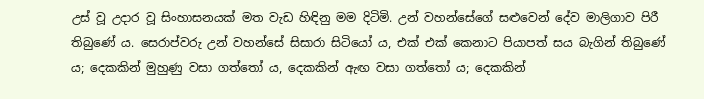උස් වූ උදාර වූ සිංහාසනයක් මත වැඩ හිඳිනු මම දිටිමි. උන් වහන්සේගේ සළුවෙන් දේව මාලිගාව පිරී තිබුණේ ය. සෙරාප්වරු උන් වහන්සේ සිසාරා සිටියෝ ය, එක් එක් කෙනාට පියාපත් සය බැගින් තිබුණේ ය; දෙකකින් මුහුණු වසා ගත්තෝ ය, දෙකකින් ඇඟ වසා ගත්තෝ ය; දෙකකින්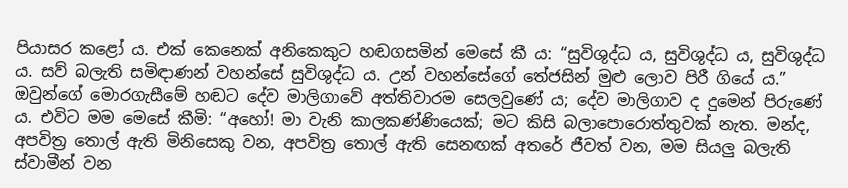පියාසර කළෝ ය. එක් කෙනෙක් අනිකෙකුට හඬගසමින් මෙසේ කී ය: “සුවිශුද්ධ ය, සුවිශුද්ධ ය, සුවිශුද්ධ ය. සව් බලැති සමිඳාණන් වහන්සේ සුවිශුද්ධ ය. උන් වහන්සේගේ තේජසින් මුළු ලොව පිරී ගියේ ය.” ඔවුන්ගේ මොරගැසීමේ හඬට දේව මාලිගාවේ අත්තිවාරම සෙලවුණේ ය; දේව මාලිගාව ද දුමෙන් පිරුණේ ය. එවිට මම මෙසේ කීමි: “අහෝ! මා වැනි කාලකණ්ණියෙක්; මට කිසි බලාපොරොත්තුවක් නැත. මන්ද, අපවිත්‍ර තොල් ඇති මිනිසෙකු වන, අපවිත්‍ර තොල් ඇති සෙනඟක් අතරේ ජීවත් වන, මම සියලු බලැති ස්වාමීන් වන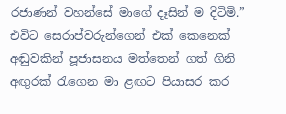රජාණන් වහන්සේ මාගේ දෑසින් ම දිටිමි.” එවිට සෙරාප්වරුන්ගෙන් එක් කෙනෙක් අඬුවකින් පූජාසනය මත්තෙන් ගත් ගිනි අඟුරක් රැගෙන මා ළඟට පියාසර කර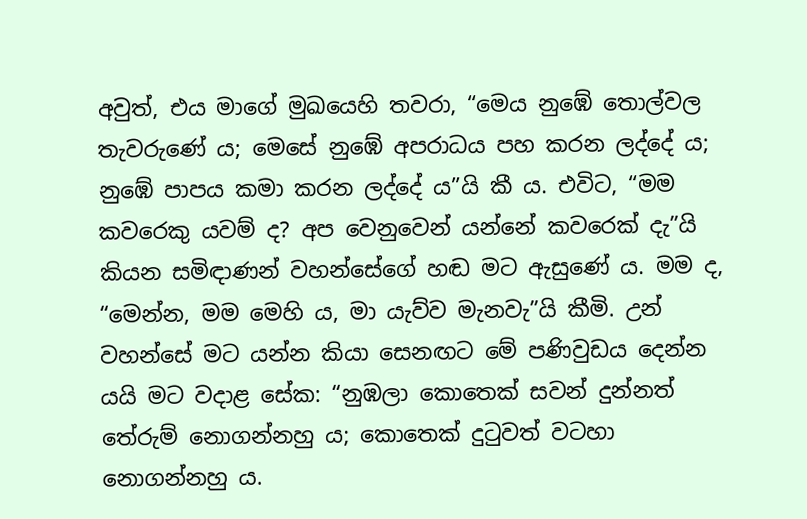අවුත්, එය මාගේ මුඛයෙහි තවරා, “මෙය නුඹේ තොල්වල තැවරුණේ ය; මෙසේ නුඹේ අපරාධය පහ කරන ලද්දේ ය; නුඹේ පාපය කමා කරන ලද්දේ ය”යි කී ය. එවිට, “මම කවරෙකු යවම් ද? අප වෙනුවෙන් යන්නේ කවරෙක් දැ”යි කියන සමිඳාණන් වහන්සේගේ හඬ මට ඇසුණේ ය. මම ද, “මෙන්න, මම මෙහි ය, මා යැව්ව මැනවැ”යි කීමි. උන් වහන්සේ මට යන්න කියා සෙනඟට මේ පණිවුඩය දෙන්න යයි මට වදාළ සේක: “නුඹලා කොතෙක් සවන් දුන්නත් තේරුම් නොගන්නහු ය; කොතෙක් දුටුවත් වටහා නොගන්නහු ය.